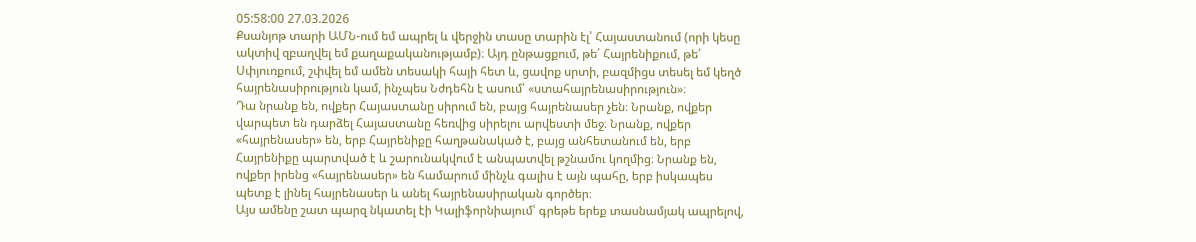05:58:00 27.03.2026
Քսանյոթ տարի ԱՄՆ-ում եմ ապրել և վերջին տասը տարին էլ՝ Հայաստանում (որի կեսը ակտիվ զբաղվել եմ քաղաքականությամբ)։ Այդ ընթացքում, թե՛ Հայրենիքում, թե՛ Սփյուռքում, շփվել եմ ամեն տեսակի հայի հետ և, ցավոք սրտի, բազմիցս տեսել եմ կեղծ հայրենասիրություն կամ, ինչպես Նժդեհն է ասում՝ «ստահայրենասիրություն»։
Դա նրանք են, ովքեր Հայաստանը սիրում են, բայց հայրենասեր չեն։ Նրանք, ովքեր վարպետ են դարձել Հայաստանը հեռվից սիրելու արվեստի մեջ։ Նրանք, ովքեր «հայրենասեր» են, երբ Հայրենիքը հաղթանակած է, բայց անհետանում են, երբ Հայրենիքը պարտված է և շարունակվում է անպատվել թշնամու կողմից։ Նրանք են, ովքեր իրենց «հայրենասեր» են համարում մինչև գալիս է այն պահը, երբ իսկապես պետք է լինել հայրենասեր և անել հայրենասիրական գործեր։
Այս ամենը շատ պարզ նկատել էի Կալիֆորնիայում՝ գրեթե երեք տասնամյակ ապրելով,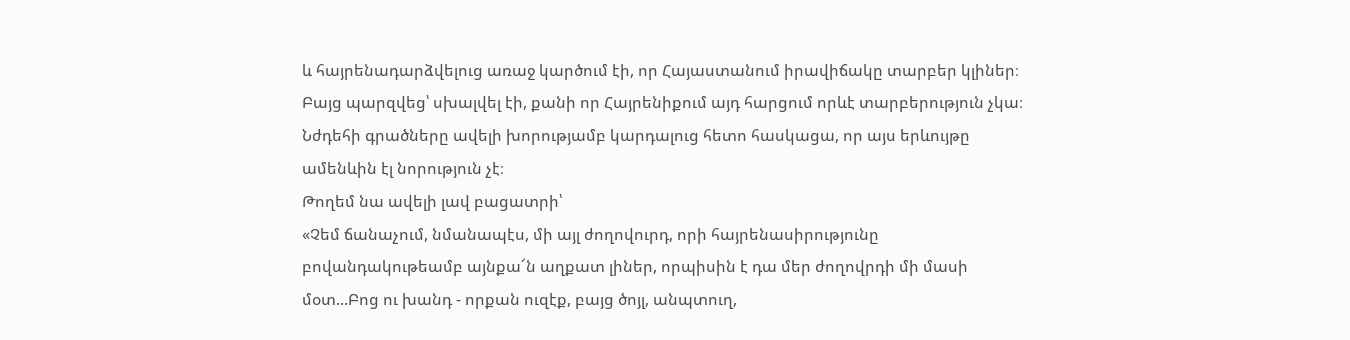և հայրենադարձվելուց առաջ կարծում էի, որ Հայաստանում իրավիճակը տարբեր կլիներ։ Բայց պարզվեց՝ սխալվել էի, քանի որ Հայրենիքում այդ հարցում որևէ տարբերություն չկա։ Նժդեհի գրածները ավելի խորությամբ կարդալուց հետո հասկացա, որ այս երևույթը ամենևին էլ նորություն չէ։
Թողեմ նա ավելի լավ բացատրի՝
«Չեմ ճանաչում, նմանապէս, մի այլ ժողովուրդ, որի հայրենասիրությունը բովանդակութեամբ այնքա՜ն աղքատ լիներ, որպիսին է դա մեր ժողովրդի մի մասի մօտ...Բոց ու խանդ - որքան ուզէք, բայց ծոյլ, անպտուղ,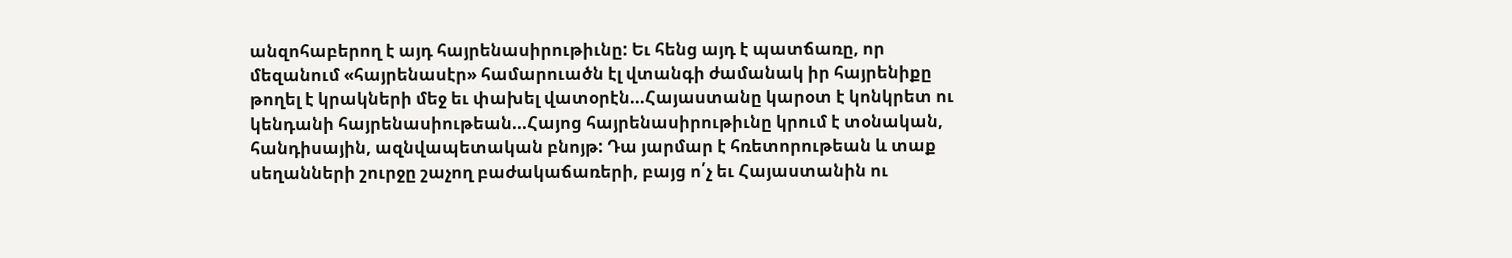անզոհաբերող է այդ հայրենասիրութիւնը: Եւ հենց այդ է պատճառը, որ մեզանում «հայրենասէր» համարուածն էլ վտանգի ժամանակ իր հայրենիքը թողել է կրակների մեջ եւ փախել վատօրէն...Հայաստանը կարօտ է կոնկրետ ու կենդանի հայրենասիութեան...Հայոց հայրենասիրութիւնը կրում է տօնական, հանդիսային, ազնվապետական բնոյթ: Դա յարմար է հռետորութեան և տաք սեղանների շուրջը շաչող բաժակաճառերի, բայց ո՛չ եւ Հայաստանին ու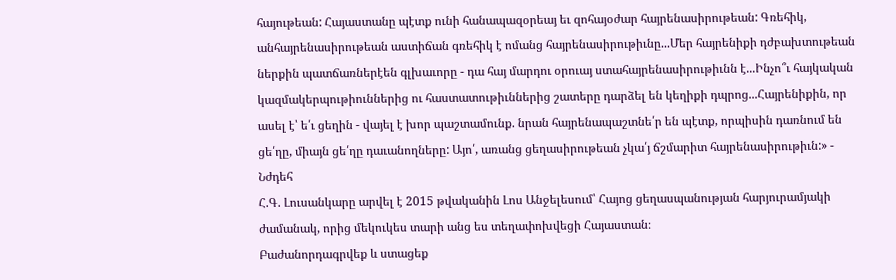հայութեան: Հայաստանը պէտք ունի հանապազօրեայ եւ զոհայօժար հայրենասիրութեան: Գռեհիկ, անհայրենասիրութեան աստիճան գռեհիկ է ոմանց հայրենասիրութիւնը...Մեր հայրենիքի դժբախտութեան ներքին պատճառներէեն գլխաւորը - դա հայ մարդու օրուայ ստահայրենասիրութիւնն է...Ինչո՞ւ հայկական կազմակերպութիուններից ու հաստատութիւններից շատերը դարձել են կեղիքի դպրոց...Հայրենիքին, որ ասել է՝ ե՛ւ ցեղին - վայել է խոր պաշտամունք. նրան հայրենապաշտնե՛ր են պէտք, որպիսին դառնում են ցե՛ղը, միայն ցե՛ղը դաւանողները: Այո՛, առանց ցեղասիրութեան չկա՛յ ճշմարիտ հայրենասիրութիւն:» - Նժդեհ
Հ.Գ. Լուսանկարը արվել է 2015 թվականին Լոս Անջելեսում՝ Հայոց ցեղասպանության հարյուրամյակի ժամանակ, որից մեկուկես տարի անց ես տեղափոխվեցի Հայաստան։
Բաժանորդագրվեք և ստացեք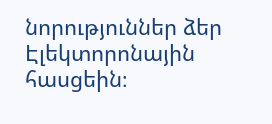նորություններ ձեր Էլեկտորոնային հասցեին։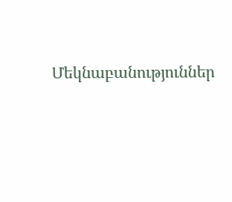Մեկնաբանություններ